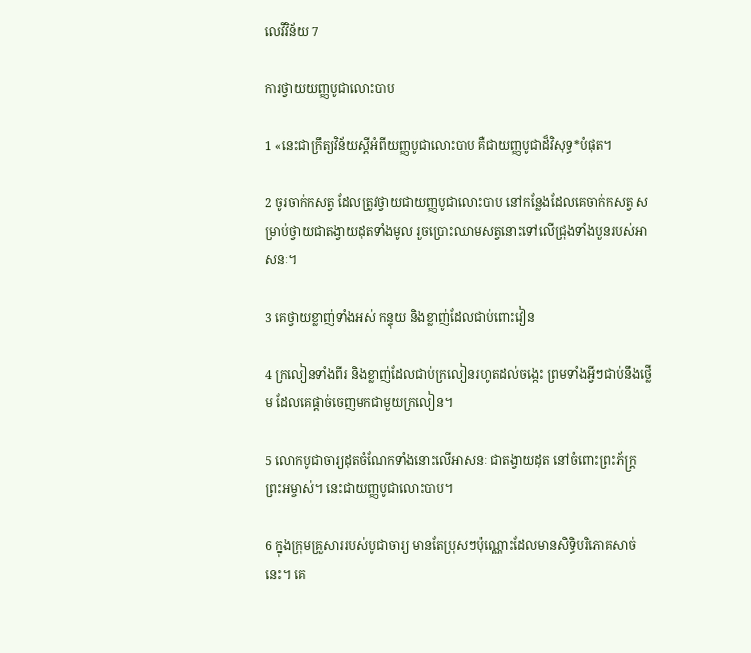លេវី‌វិន័យ 7

ការថ្វាយយញ្ញ‌បូជាលោះបាប

1 «នេះជាក្រឹត្យ‌វិន័យស្ដីអំពីយញ្ញ‌បូជាលោះបាប គឺជាយញ្ញ‌បូជាដ៏‌វិសុទ្ធ*បំផុត។

2 ចូរចាក់កសត្វ ដែលត្រូវថ្វាយជាយញ្ញ‌បូជាលោះបាប នៅកន្លែងដែលគេចាក់កសត្វ សម្រាប់ថ្វាយជាតង្វាយដុតទាំងមូល រួចប្រោះឈាមសត្វនោះទៅលើជ្រុងទាំងបួនរបស់អាសនៈ។

3 គេថ្វាយខ្លាញ់ទាំងអស់ កន្ទុយ និងខ្លាញ់ដែលជាប់ពោះ‌វៀន

4 ក្រលៀនទាំងពីរ និងខ្លាញ់ដែលជាប់ក្រលៀនរហូតដល់ចង្កេះ ព្រមទាំងអ្វីៗជាប់នឹងថ្លើម ដែលគេផ្ដាច់ចេញមកជាមួយក្រលៀន។

5 លោកបូជា‌ចារ្យដុតចំណែកទាំងនោះលើអាសនៈ ជាតង្វាយដុត នៅចំពោះព្រះ‌ភ័ក្ត្រព្រះ‌អម្ចាស់។ នេះជាយញ្ញ‌បូជាលោះបាប។

6 ក្នុងក្រុមគ្រួសាររបស់បូជា‌ចារ្យ មានតែប្រុសៗប៉ុណ្ណោះដែលមានសិទ្ធិបរិភោគសាច់នេះ។ គេ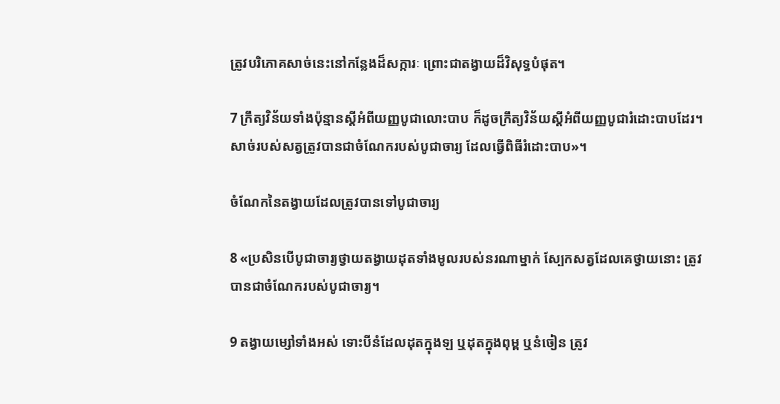ត្រូវបរិភោគសាច់នេះនៅកន្លែងដ៏សក្ការៈ ព្រោះជាតង្វាយដ៏‌វិសុទ្ធបំផុត។

7 ក្រឹត្យ‌វិន័យទាំងប៉ុន្មានស្ដីអំពីយញ្ញ‌បូជាលោះបាប ក៏ដូចក្រឹត្យ‌វិន័យស្ដីអំពីយញ្ញ‌បូជារំដោះបាបដែរ។ សាច់របស់សត្វត្រូវបានជាចំណែករបស់បូជា‌ចារ្យ ដែលធ្វើពិធីរំដោះបាប»។

ចំណែកនៃតង្វាយដែលត្រូវបានទៅបូជា‌ចារ្យ

8 «ប្រសិនបើបូជា‌ចារ្យថ្វាយតង្វាយដុតទាំងមូលរបស់នរណាម្នាក់ ស្បែកសត្វដែលគេថ្វាយនោះ ត្រូវបានជាចំណែករបស់បូជា‌ចារ្យ។

9 តង្វាយម្សៅទាំងអស់ ទោះបីនំដែលដុតក្នុងឡ ឬដុតក្នុងពុម្ព ឬនំចៀន ត្រូវ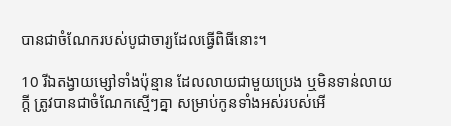បានជាចំណែករបស់បូជា‌ចារ្យដែលធ្វើពិធីនោះ។

10 រីឯតង្វាយម្សៅទាំងប៉ុន្មាន ដែលលាយជាមួយប្រេង ឬមិនទាន់លាយក្ដី ត្រូវបានជាចំណែកស្មើៗគ្នា សម្រាប់កូនទាំងអស់របស់អើ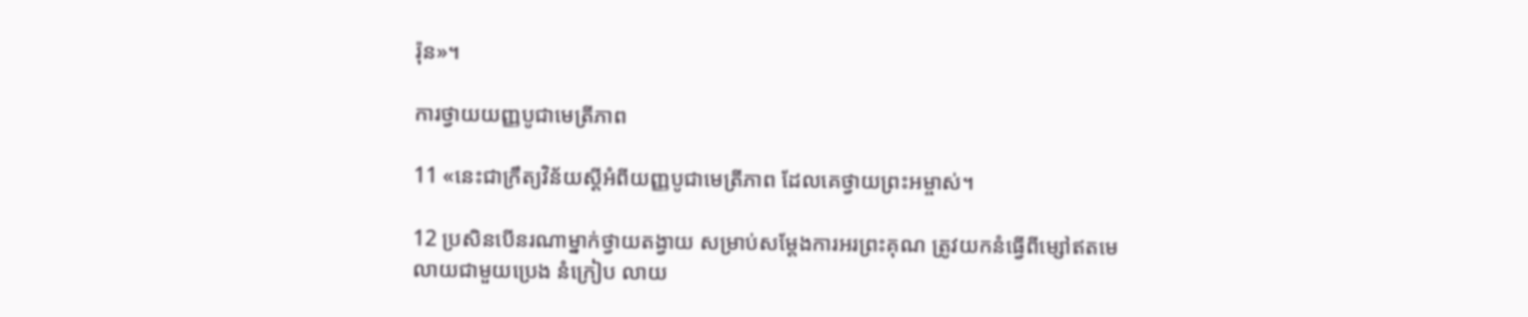រ៉ុន»។

ការថ្វាយយញ្ញ‌បូជាមេត្រី‌ភាព

11 «នេះជាក្រឹត្យ‌វិន័យស្ដីអំពីយញ្ញ‌បូជាមេត្រី‌ភាព ដែលគេថ្វាយព្រះ‌អម្ចាស់។

12 ប្រសិនបើនរណាម្នាក់ថ្វាយតង្វាយ សម្រាប់សម្តែងការអរព្រះ‌គុណ ត្រូវយកនំធ្វើពីម្សៅឥតមេ លាយជាមួយប្រេង នំក្រៀប លាយ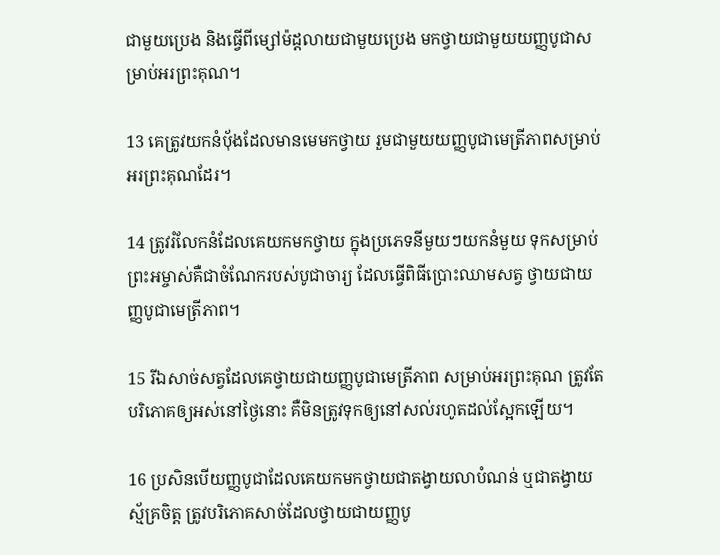ជាមួយប្រេង និងធ្វើពីម្សៅម៉ដ្ដលាយជាមួយប្រេង មកថ្វាយជាមួយយញ្ញ‌បូជាសម្រាប់អរព្រះ‌គុណ។

13 គេត្រូវយកនំប៉័ងដែលមានមេមកថ្វាយ រួមជាមួយយញ្ញ‌បូជាមេត្រី‌ភាពសម្រាប់អរព្រះ‌គុណដែរ។

14 ត្រូវរំលែកនំដែលគេយកមកថ្វាយ ក្នុងប្រភេទនីមួយៗយកនំមួយ ទុកសម្រាប់ព្រះ‌អម្ចាស់គឺជាចំណែករបស់បូជា‌ចារ្យ ដែលធ្វើពិធីប្រោះឈាមសត្វ ថ្វាយជាយញ្ញ‌បូជាមេត្រី‌ភាព។

15 រីឯសាច់សត្វដែលគេថ្វាយជាយញ្ញ‌បូជាមេត្រី‌ភាព សម្រាប់អរព្រះ‌គុណ ត្រូវតែបរិភោគឲ្យអស់នៅថ្ងៃនោះ គឺមិនត្រូវទុកឲ្យនៅសល់រហូតដល់ស្អែកឡើយ។

16 ប្រសិនបើយញ្ញ‌បូជាដែលគេយកមកថ្វាយជាតង្វាយលាបំណន់ ឬជាតង្វាយស្ម័គ្រចិត្ត ត្រូវបរិភោគសាច់ដែលថ្វាយជាយញ្ញ‌បូ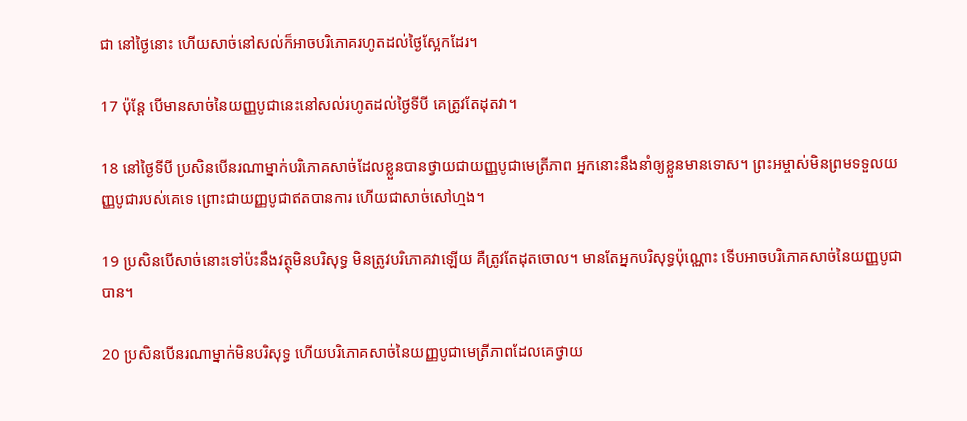ជា នៅថ្ងៃនោះ ហើយសាច់នៅសល់ក៏អាចបរិភោគរហូតដល់ថ្ងៃស្អែកដែរ។

17 ប៉ុន្តែ បើមានសាច់នៃយញ្ញ‌បូជានេះនៅសល់រហូតដល់ថ្ងៃទីបី គេត្រូវតែដុតវា។

18 នៅថ្ងៃទីបី ប្រសិនបើនរណាម្នាក់បរិភោគសាច់ដែលខ្លួនបានថ្វាយជាយញ្ញ‌បូជាមេត្រី‌ភាព អ្នកនោះនឹងនាំឲ្យខ្លួនមានទោស។ ព្រះ‌អម្ចាស់មិនព្រមទទួលយញ្ញ‌បូជារបស់គេទេ ព្រោះជាយញ្ញ‌បូជាឥតបានការ ហើយជាសាច់សៅ‌ហ្មង។

19 ប្រសិនបើសាច់នោះទៅប៉ះនឹងវត្ថុមិនបរិសុទ្ធ មិនត្រូវបរិភោគវាឡើយ គឺត្រូវតែដុតចោល។ មានតែអ្នកបរិសុទ្ធប៉ុណ្ណោះ ទើបអាចបរិភោគសាច់នៃយញ្ញ‌បូជាបាន។

20 ប្រសិនបើនរណាម្នាក់មិនបរិសុទ្ធ ហើយបរិភោគសាច់នៃយញ្ញ‌បូជាមេត្រី‌ភាពដែលគេថ្វាយ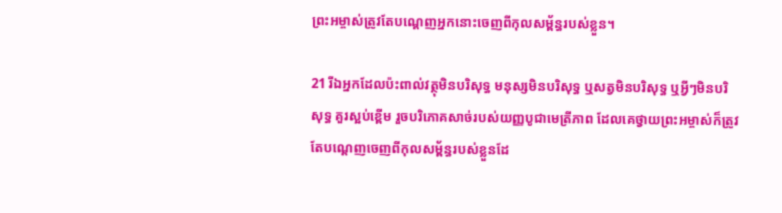ព្រះ‌អម្ចាស់ត្រូវតែបណ្ដេញអ្នកនោះចេញពីកុល‌សម្ព័ន្ធរបស់ខ្លួន។

21 រីឯអ្នកដែលប៉ះ‌ពាល់វត្ថុមិនបរិសុទ្ធ មនុស្សមិនបរិសុទ្ធ ឬសត្វមិនបរិសុទ្ធ ឬអ្វីៗមិនបរិសុទ្ធ គួរស្អប់ខ្ពើម រួចបរិភោគសាច់របស់យញ្ញ‌បូជាមេត្រី‌ភាព ដែលគេថ្វាយព្រះ‌អម្ចាស់ក៏ត្រូវតែបណ្ដេញចេញពីកុល‌សម្ព័ន្ធរបស់ខ្លួនដែ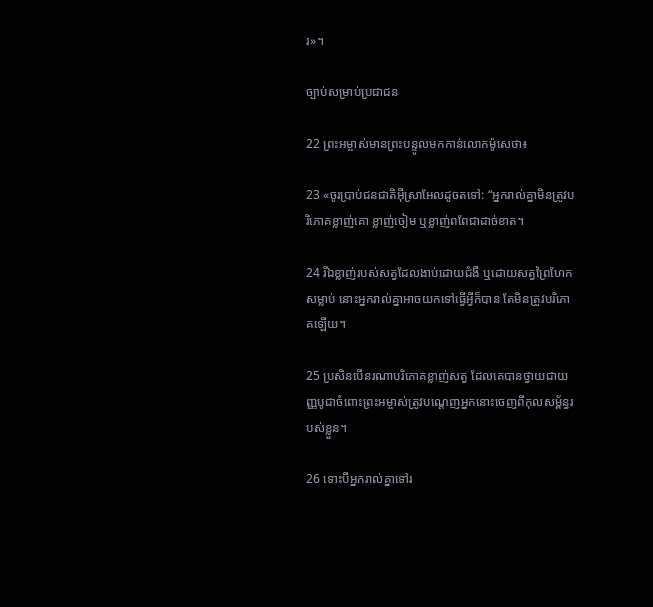រ»។

ច្បាប់សម្រាប់ប្រជា‌ជន

22 ព្រះ‌អម្ចាស់មានព្រះ‌បន្ទូលមកកាន់លោកម៉ូសេថា៖

23 «ចូរប្រាប់ជន‌ជាតិអ៊ីស្រា‌អែលដូចតទៅ: “អ្នករាល់គ្នាមិនត្រូវបរិភោគខ្លាញ់គោ ខ្លាញ់ចៀម ឬខ្លាញ់ពពែជាដាច់ខាត។

24 រីឯខ្លាញ់របស់សត្វដែលងាប់ដោយជំងឺ ឬដោយសត្វព្រៃហែកសម្លាប់ នោះអ្នករាល់គ្នាអាចយកទៅធ្វើអ្វីក៏បាន តែមិនត្រូវបរិភោគឡើយ។

25 ប្រសិនបើនរណាបរិភោគខ្លាញ់សត្វ ដែលគេបានថ្វាយជាយញ្ញ‌បូជាចំពោះព្រះ‌អម្ចាស់ត្រូវបណ្ដេញអ្នកនោះចេញពីកុល‌សម្ព័ន្ធរបស់ខ្លួន។

26 ទោះបីអ្នករាល់គ្នាទៅរ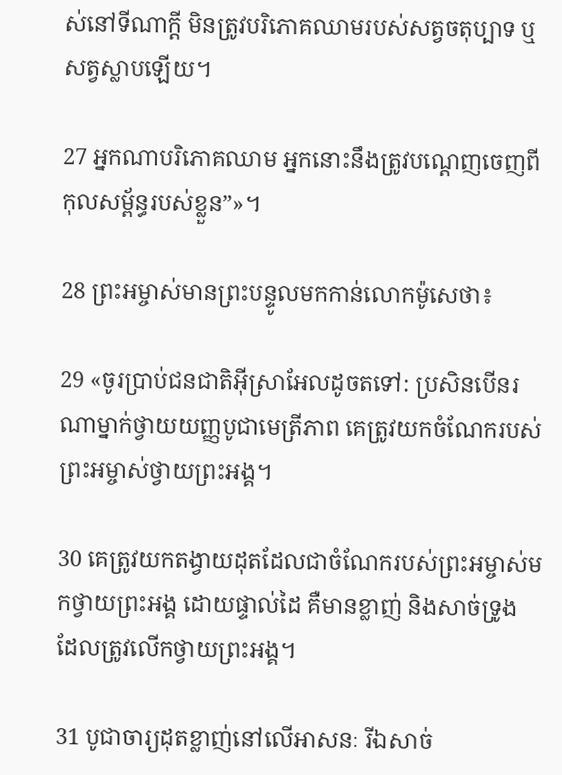ស់នៅទីណាក្ដី មិនត្រូវបរិភោគឈាមរបស់សត្វចតុប្បាទ ឬសត្វស្លាបឡើយ។

27 អ្នកណាបរិភោគឈាម អ្នកនោះនឹងត្រូវបណ្ដេញចេញពីកុល‌សម្ព័ន្ធរបស់ខ្លួន”»។

28 ព្រះ‌អម្ចាស់មានព្រះ‌បន្ទូលមកកាន់លោកម៉ូសេថា៖

29 «ចូរប្រាប់ជន‌ជាតិអ៊ីស្រា‌អែលដូចតទៅ: ប្រសិនបើនរណាម្នាក់ថ្វាយយញ្ញ‌បូជាមេត្រី‌ភាព គេត្រូវយកចំណែករបស់ព្រះ‌អម្ចាស់ថ្វាយព្រះ‌អង្គ។

30 គេត្រូវយកតង្វាយដុតដែលជាចំណែករបស់ព្រះ‌អម្ចាស់មកថ្វាយព្រះ‌អង្គ ដោយផ្ទាល់ដៃ គឺមានខ្លាញ់ និងសាច់ទ្រូង ដែលត្រូវលើកថ្វាយព្រះ‌អង្គ។

31 បូជា‌ចារ្យដុតខ្លាញ់នៅលើអាសនៈ រីឯសាច់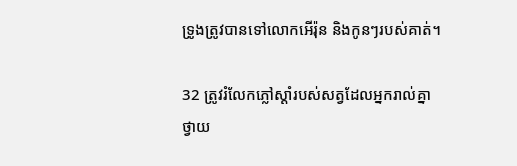ទ្រូងត្រូវបានទៅលោកអើរ៉ុន និងកូនៗរបស់គាត់។

32 ត្រូវរំលែកភ្លៅស្ដាំរបស់សត្វដែលអ្នករាល់គ្នាថ្វាយ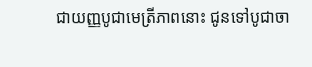ជាយញ្ញ‌បូជាមេត្រី‌ភាពនោះ ជូនទៅបូជា‌ចា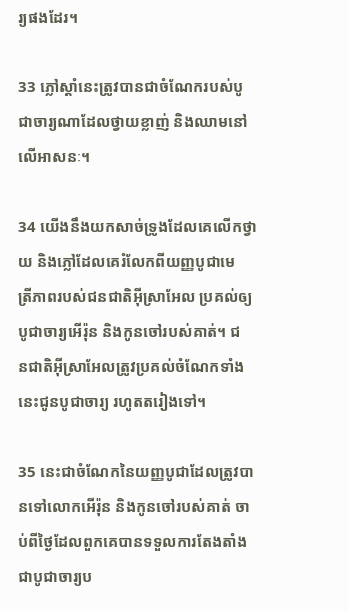រ្យផងដែរ។

33 ភ្លៅស្ដាំនេះត្រូវបានជាចំណែករបស់បូជា‌ចារ្យណាដែលថ្វាយខ្លាញ់ និងឈាមនៅលើអាសនៈ។

34 យើងនឹងយកសាច់ទ្រូងដែលគេលើកថ្វាយ និងភ្លៅដែលគេរំលែកពីយញ្ញ‌បូជាមេត្រី‌ភាពរបស់ជន‌ជាតិអ៊ីស្រា‌អែល ប្រគល់ឲ្យបូជា‌ចារ្យអើរ៉ុន និងកូនចៅរបស់គាត់។ ជន‌ជាតិអ៊ីស្រា‌អែលត្រូវប្រគល់ចំណែកទាំងនេះជូនបូជា‌ចារ្យ រហូតតរៀងទៅ។

35 នេះជាចំណែកនៃយញ្ញ‌បូជាដែលត្រូវបានទៅលោកអើរ៉ុន និងកូនចៅរបស់គាត់ ចាប់ពីថ្ងៃដែលពួកគេបានទទួលការតែង‌តាំងជាបូជា‌ចារ្យប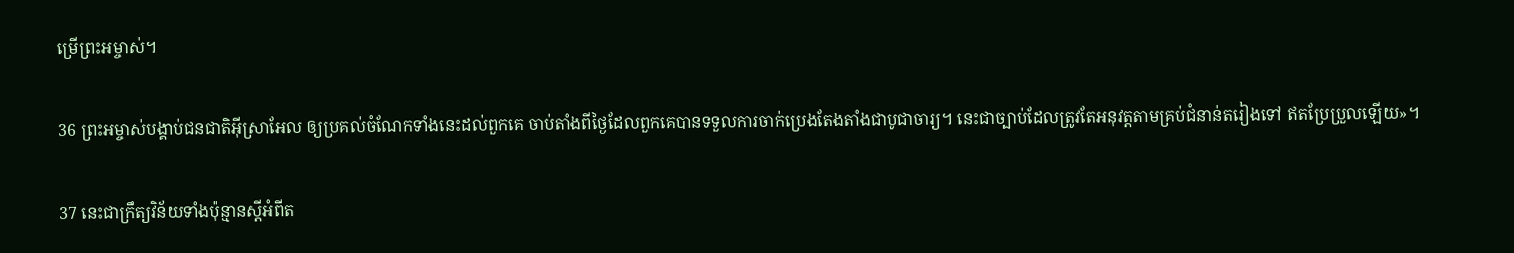ម្រើព្រះ‌អម្ចាស់។

36 ព្រះ‌អម្ចាស់បង្គាប់ជន‌ជាតិអ៊ីស្រា‌អែល ឲ្យប្រគល់ចំណែកទាំងនេះដល់ពួកគេ ចាប់តាំងពីថ្ងៃដែលពួកគេបានទទួលការចាក់ប្រេងតែង‌តាំងជាបូជា‌ចារ្យ។ នេះជាច្បាប់ដែលត្រូវតែអនុវត្តតាមគ្រប់ជំនាន់តរៀងទៅ ឥតប្រែ‌ប្រួលឡើយ»។

37 នេះជាក្រឹត្យ‌វិន័យទាំងប៉ុន្មានស្ដីអំពីត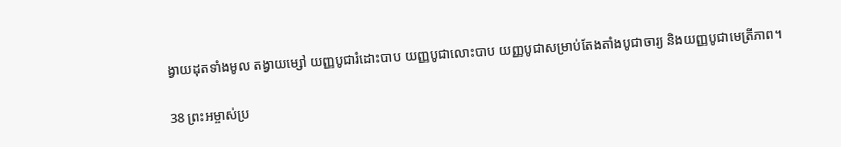ង្វាយដុតទាំងមូល តង្វាយម្សៅ យញ្ញ‌បូជារំដោះបាប យញ្ញ‌បូជាលោះបាប យញ្ញ‌បូជាសម្រាប់តែង‌តាំងបូជា‌ចារ្យ និងយញ្ញ‌បូជាមេត្រី‌ភាព។

38 ព្រះ‌អម្ចាស់ប្រ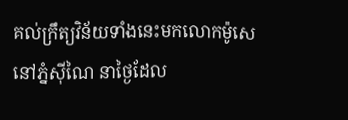គល់ក្រឹត្យ‌វិន័យទាំងនេះមកលោកម៉ូសេ នៅភ្នំស៊ីណៃ នាថ្ងៃដែល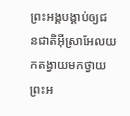ព្រះ‌អង្គបង្គាប់ឲ្យជន‌ជាតិអ៊ីស្រា‌អែលយកតង្វាយមកថ្វាយព្រះ‌អ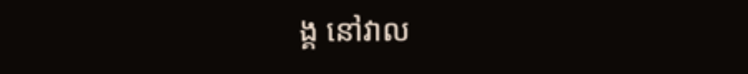ង្គ នៅវាល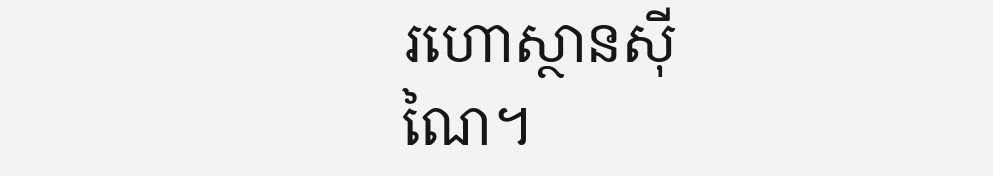រហោស្ថានស៊ីណៃ។